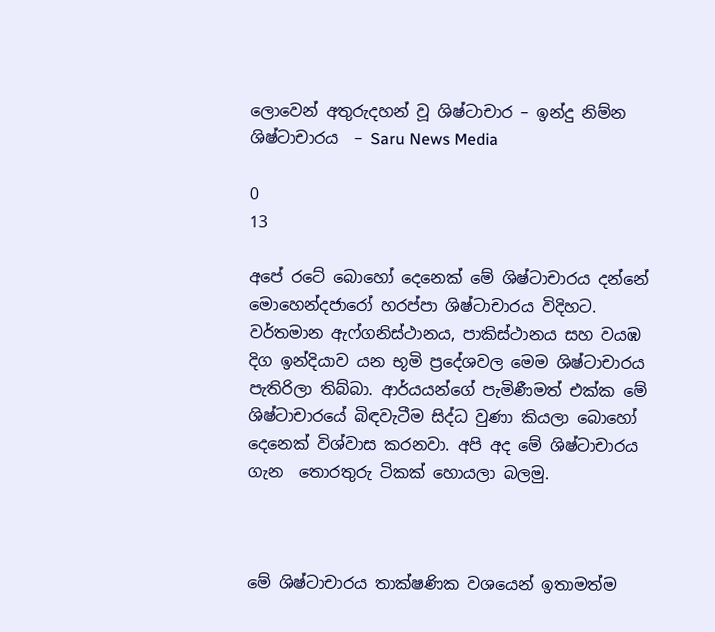ලොවෙන් අතුරුදහන් වූ ශිෂ්ටාචාර – ඉන්දු නිම්න ශිෂ්ටාචාරය  – Saru News Media

0
13

අපේ රටේ බොහෝ දෙනෙක් මේ ශිෂ්ටාචාරය දන්නේ මොහෙන්දජාරෝ හරප්පා ශිෂ්ටාචාරය විදිහට. වර්තමාන ඇෆ්ගනිස්ථානය, පාකිස්ථානය සහ වයඹ දිග ඉන්දියාව යන භූමි ප්‍රදේශවල මෙම ශිෂ්ටාචාරය පැතිරිලා තිබ්බා. ආර්යයන්ගේ පැමිණීමත් එක්ක මේ ශිෂ්ටාචාරයේ බිඳවැටීම සිද්ධ වුණා කියලා බොහෝ දෙනෙක් විශ්වාස කරනවා. අපි අද මේ ශිෂ්ටාචාරය ගැන  තොරතුරු ටිකක් හොයලා බලමු.



මේ ශිෂ්ටාචාරය තාක්ෂණික වශයෙන් ඉතාමත්ම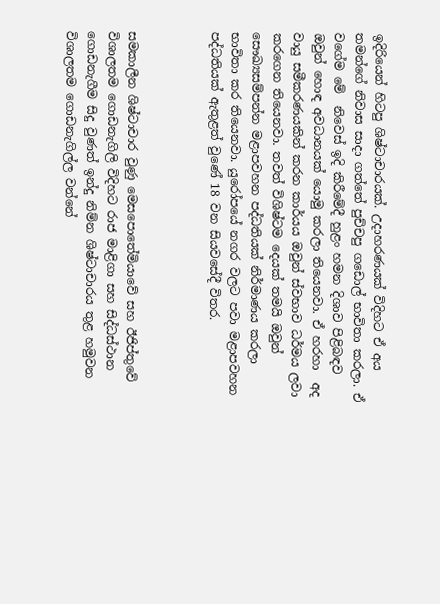ඉදිරියෙන් හිටපු ශිෂ්ටාචාරයක්. උදාහරණයක් විදිහට ඒ අය තමන්ගේ නිවාස සාදා ගත්තේ පුච්චපු ගඩොල් භාවිතා කරලා. ඒ වගේම මේ  නිවෙස් ඉදි කිරීමේදී හුළං හමන දිශාව පිළිබඳව ඔවුන් හොඳ අවධානයක් යොමු කරලා තියෙනවා. ඒ හරහා  අද වායු සමීකරණයකින් කරන කාර්යය ඔවුන් ස්වභාව ධර්මය ලවා කරගෙන තියෙනවා. තවත් විශිෂ්ටම දෙයක් තමයි ඔවුන් සෞඛ්‍යසම්පන්න මළාපවහන පද්ධතියක් නිර්මාණය කරලා භාවිතා කර තියෙනවා. යුරෝපයේ නගර වලට පවා මළාපවහන පද්ධතියක් ඇතුළත් වුණේ 18 වන සියවසේදී විතර.



සමකාලීන ශිෂ්ටාචාර වුණු මෙසපොතේමියාවේ සහ ඊජිප්තුවේ  විශාලතම ගොඩනැගිලි විදිහට රාජ මාළිගා සහ සිද්ධස්ථාන ගොඩනැගීම සිදු වුණත් ඉන්දු නිම්න ශිෂ්ටාචාරය තුළ හමුවන විශාලතම ගොඩනැගිල්ල වන්නේ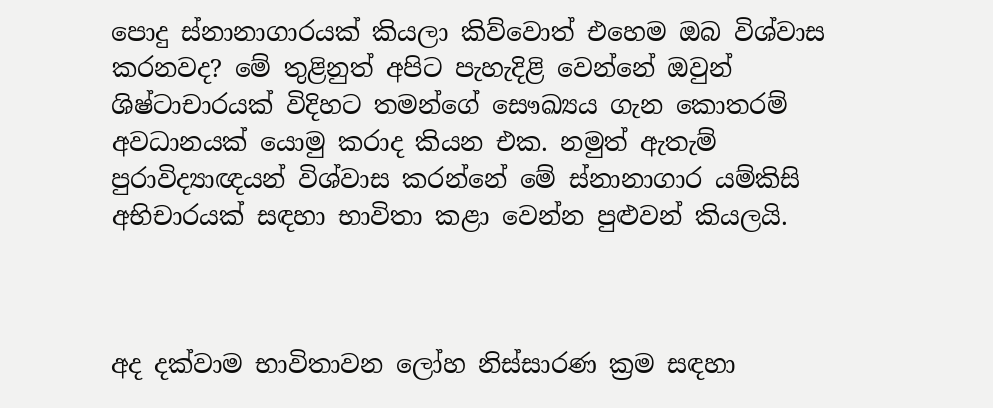පොදු ස්නානාගාරයක් කියලා කිව්වොත් එහෙම ඔබ විශ්වාස කරනවද? මේ තුළිනුත් අපිට පැහැදිළි වෙන්නේ ඔවුන් ශිෂ්ටාචාරයක් විදිහට තමන්ගේ සෞඛ්‍යය ගැන කොතරම් අවධානයක් යොමු කරාද කියන එක. නමුත් ඇතැම් පුරාවිද්‍යාඥයන් විශ්වාස කරන්නේ මේ ස්නානාගාර යම්කිසි අභිචාරයක් සඳහා භාවිතා කළා වෙන්න පුළුවන් කියලයි.



අද දක්වාම භාවිතාවන ලෝහ නිස්සාරණ ක්‍රම සඳහා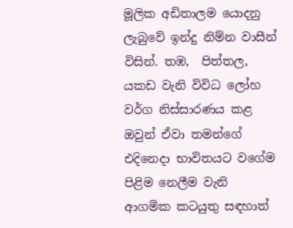මූලික අඩිතාලම යොදනු ලැබුවේ ඉන්දු නිම්න වාසීන් විසින්. තඹ,  පිත්තල, යකඩ වැනි විවිධ ලෝහ වර්ග නිස්සාරණය කළ ඔවුන් ඒවා තමන්ගේ එදිනෙදා භාවිතයට වගේම පිළිම නෙලීම වැනි ආගමික කටයුතු සඳහාත්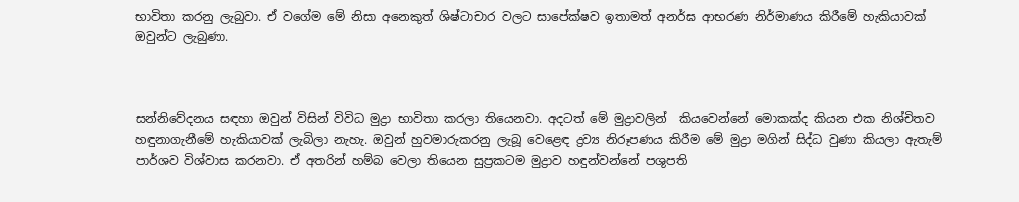භාවිතා කරනු ලැබුවා. ඒ වගේම මේ නිසා අනෙකුත් ශිෂ්ටාචාර වලට සාපේක්ෂව ඉතාමත් අනර්ඝ ආභරණ නිර්මාණය කිරීමේ හැකියාවක් ඔවුන්ට ලැබුණා.



සන්නිවේදනය සඳහා ඔවුන් විසින් විවිධ මුද්‍රා භාවිතා කරලා තියෙනවා. අදටත් මේ මුද්‍රාවලින්  කියවෙන්නේ මොකක්ද කියන එක නිශ්චිතව හඳුනාගැනීමේ හැකියාවක් ලැබිලා නැහැ. ඔවුන් හුවමාරුකරනු ලැබූ වෙළෙඳ ද්‍රව්‍ය නිරූපණය කිරීම මේ මුද්‍රා මගින් සිද්ධ වුණා කියලා ඇතැම් පාර්ශව විශ්වාස කරනවා. ඒ අතරින් හම්බ වෙලා තියෙන සුප්‍රකටම මුද්‍රාව හඳුන්වන්නේ පශුපති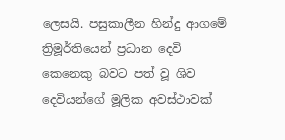ලෙසයි. පසුකාලීන හින්දු ආගමේ ත්‍රිමූර්තියෙන් ප්‍රධාන දෙවි කෙනෙකු බවට පත් වූ ශිව දෙවියන්ගේ මූලික අවස්ථාවක්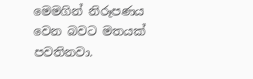මෙමගින් නිරූපණය වෙන බවට මතයක් පවතිනවා.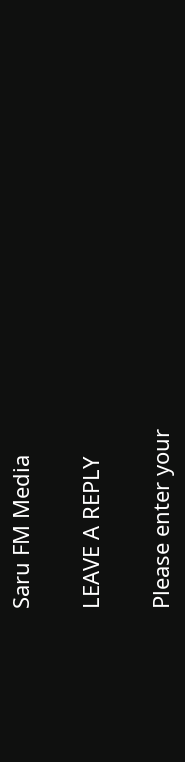Saru FM Media

LEAVE A REPLY

Please enter your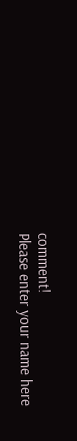comment!
Please enter your name here